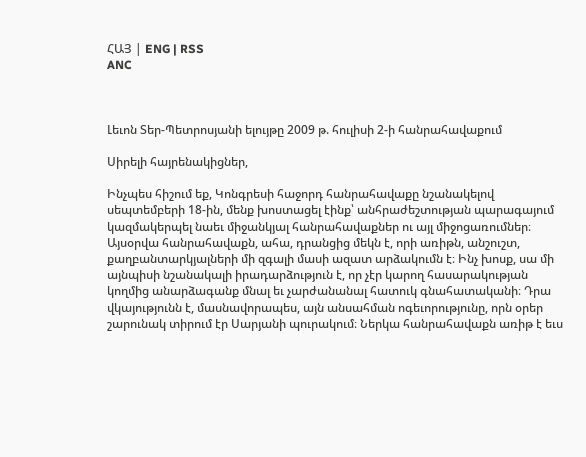ՀԱՅ | ENG | RSS
ANC



Լեւոն Տեր-Պետրոսյանի ելույթը 2009 թ. հուլիսի 2-ի հանրահավաքում

Սիրելի հայրենակիցներ,

Ինչպես հիշում եք, Կոնգրեսի հաջորդ հանրահավաքը նշանակելով սեպտեմբերի 18-ին, մենք խոստացել էինք՝ անհրաժեշտության պարագայում կազմակերպել նաեւ միջանկյալ հանրահավաքներ ու այլ միջոցառումներ։ Այսօրվա հանրահավաքն, ահա, դրանցից մեկն է, որի առիթն, անշուշտ, քաղբանտարկյալների մի զգալի մասի ազատ արձակումն է։ Ինչ խոսք, սա մի այնպիսի նշանակալի իրադարձություն է, որ չէր կարող հասարակության կողմից անարձագանք մնալ եւ չարժանանալ հատուկ գնահատականի։ Դրա վկայությունն է, մասնավորապես, այն անսահման ոգեւորությունը, որն օրեր շարունակ տիրում էր Սարյանի պուրակում։ Ներկա հանրահավաքն առիթ է եւս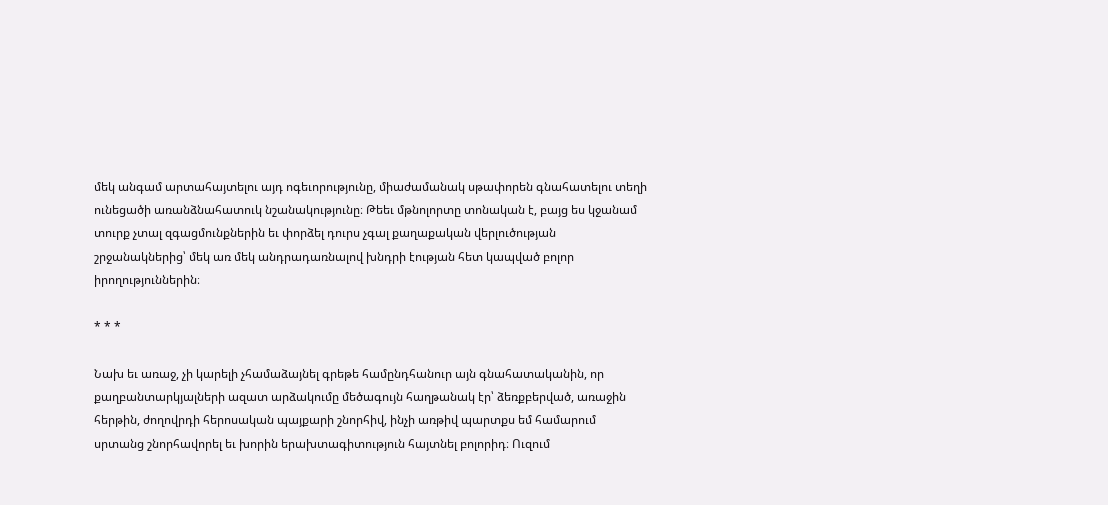մեկ անգամ արտահայտելու այդ ոգեւորությունը, միաժամանակ սթափորեն գնահատելու տեղի ունեցածի առանձնահատուկ նշանակությունը։ Թեեւ մթնոլորտը տոնական է, բայց ես կջանամ տուրք չտալ զգացմունքներին եւ փորձել դուրս չգալ քաղաքական վերլուծության շրջանակներից՝ մեկ առ մեկ անդրադառնալով խնդրի էության հետ կապված բոլոր իրողություններին։

* * *

Նախ եւ առաջ, չի կարելի չհամաձայնել գրեթե համընդհանուր այն գնահատականին, որ քաղբանտարկյալների ազատ արձակումը մեծագույն հաղթանակ էր՝ ձեռքբերված, առաջին հերթին, ժողովրդի հերոսական պայքարի շնորհիվ, ինչի առթիվ պարտքս եմ համարում սրտանց շնորհավորել եւ խորին երախտագիտություն հայտնել բոլորիդ։ Ուզում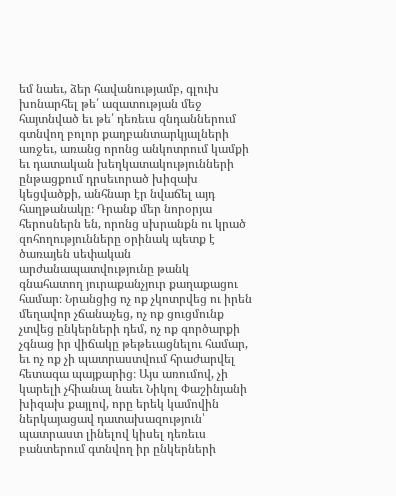եմ նաեւ, ձեր հավանությամբ, գլուխ խոնարհել թե՛ ազատության մեջ հայտնված եւ թե՛ դեռեւս զնդաններում գտնվող բոլոր քաղբանտարկյալների առջեւ, առանց որոնց անկոտրում կամքի եւ դատական խեղկատակությունների ընթացքում դրսեւորած խիզախ կեցվածքի, անհնար էր նվաճել այդ հաղթանակը։ Դրանք մեր նորօրյա հերոսներն են, որոնց սխրանքն ու կրած զոհողությունները օրինակ պետք է ծառայեն սեփական արժանապատվությունը թանկ գնահատող յուրաքանչյուր քաղաքացու համար։ Նրանցից ոչ ոք չկոտրվեց ու իրեն մեղավոր չճանաչեց, ոչ ոք ցուցմունք չտվեց ընկերների դեմ, ոչ ոք գործարքի չգնաց իր վիճակը թեթեւացնելու համար, եւ ոչ ոք չի պատրաստվում հրաժարվել հետագա պայքարից։ Այս առումով, չի կարելի չհիանալ նաեւ Նիկոլ Փաշինյանի խիզախ քայլով, որը երեկ կամովին ներկայացավ դատախազություն՝ պատրաստ լինելով կիսել դեռեւս բանտերում գտնվող իր ընկերների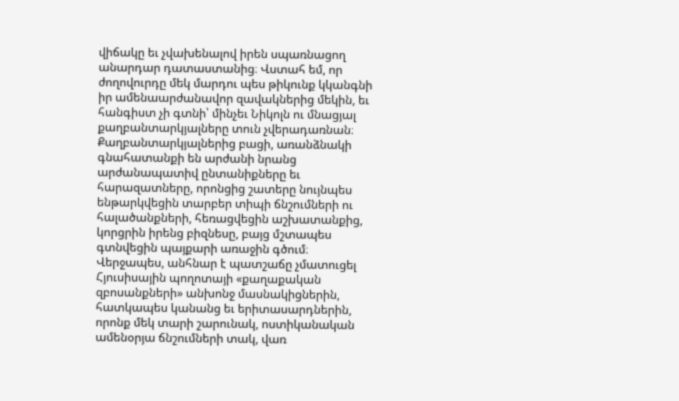վիճակը եւ չվախենալով իրեն սպառնացող անարդար դատաստանից։ Վստահ եմ, որ ժողովուրդը մեկ մարդու պես թիկունք կկանգնի իր ամենաարժանավոր զավակներից մեկին, եւ հանգիստ չի գտնի՝ մինչեւ Նիկոլն ու մնացյալ քաղբանտարկյալները տուն չվերադառնան։ Քաղբանտարկյալներից բացի, առանձնակի գնահատանքի են արժանի նրանց արժանապատիվ ընտանիքները եւ հարազատները, որոնցից շատերը նույնպես ենթարկվեցին տարբեր տիպի ճնշումների ու հալածանքների, հեռացվեցին աշխատանքից, կորցրին իրենց բիզնեսը, բայց մշտապես գտնվեցին պայքարի առաջին գծում։ Վերջապես, անհնար է պատշաճը չմատուցել Հյուսիսային պողոտայի «քաղաքական զբոսանքների» անխոնջ մասնակիցներին, հատկապես կանանց եւ երիտասարդներին, որոնք մեկ տարի շարունակ, ոստիկանական ամենօրյա ճնշումների տակ, վառ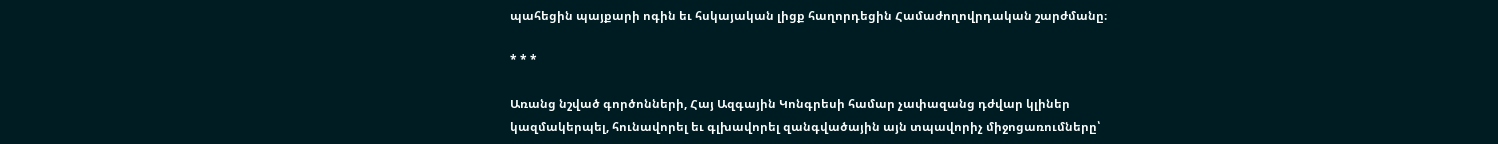պահեցին պայքարի ոգին եւ հսկայական լիցք հաղորդեցին Համաժողովրդական շարժմանը։

* * *

Առանց նշված գործոնների, Հայ Ազգային Կոնգրեսի համար չափազանց դժվար կլիներ կազմակերպել, հունավորել եւ գլխավորել զանգվածային այն տպավորիչ միջոցառումները՝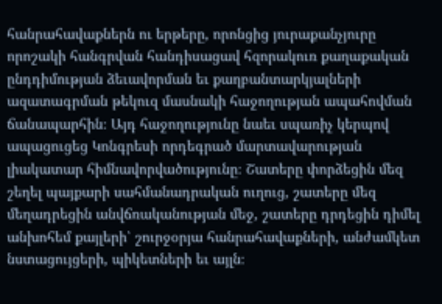հանրահավաքներն ու երթերը, որոնցից յուրաքանչյուրը որոշակի հանգրվան հանդիսացավ հզորակուռ քաղաքական ընդդիմության ձեւավորման եւ քաղբանտարկյալների ազատագրման թեկուզ մասնակի հաջողության ապահովման ճանապարհին։ Այդ հաջողությունը նաեւ սպառիչ կերպով ապացուցեց Կոնգրեսի որդեգրած մարտավարության լիակատար հիմնավորվածությունը։ Շատերը փորձեցին մեզ շեղել պայքարի սահմանադրական ուղուց, շատերը մեզ մեղադրեցին անվճռականության մեջ, շատերը դրդեցին դիմել անխոհեմ քայլերի՝ շուրջօրյա հանրահավաքների, անժամկետ նստացույցերի, պիկետների եւ այլն։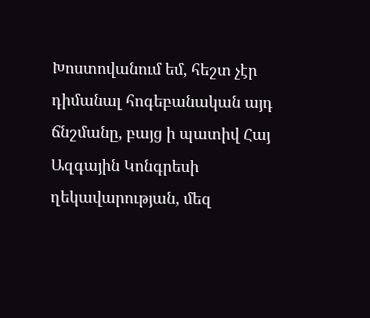Խոստովանում եմ, հեշտ չէր դիմանալ հոգեբանական այդ ճնշմանը, բայց ի պատիվ Հայ Ազգային Կոնգրեսի ղեկավարության, մեզ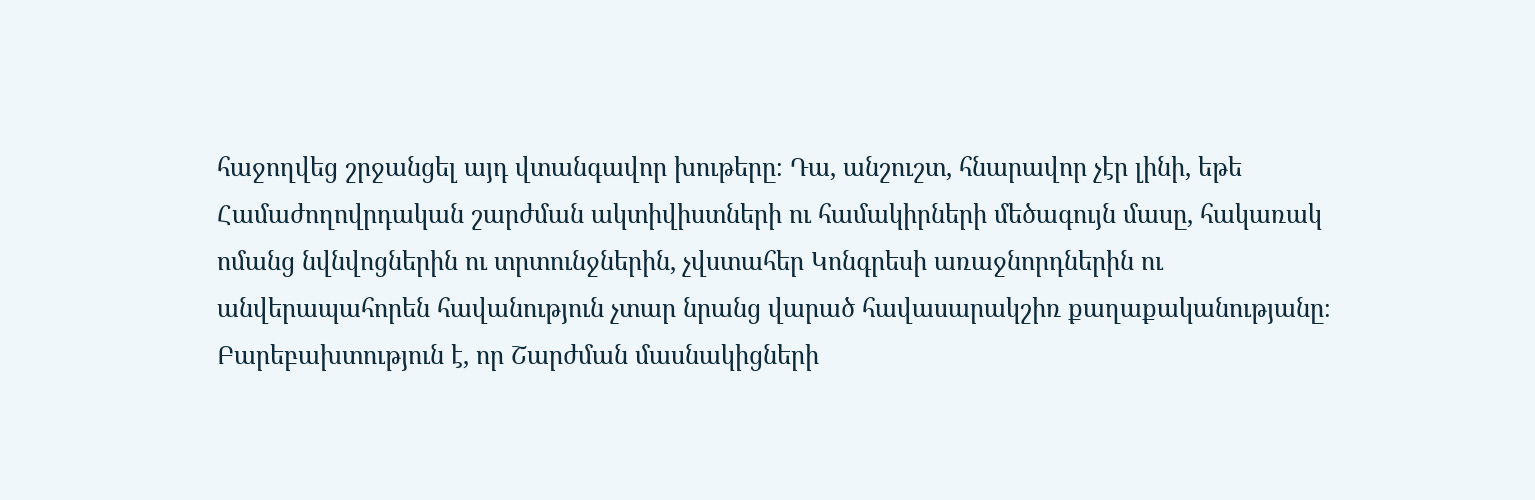հաջողվեց շրջանցել այդ վտանգավոր խութերը։ Դա, անշուշտ, հնարավոր չէր լինի, եթե Համաժողովրդական շարժման ակտիվիստների ու համակիրների մեծագույն մասը, հակառակ ոմանց նվնվոցներին ու տրտունջներին, չվստահեր Կոնգրեսի առաջնորդներին ու անվերապահորեն հավանություն չտար նրանց վարած հավասարակշիռ քաղաքականությանը։ Բարեբախտություն է, որ Շարժման մասնակիցների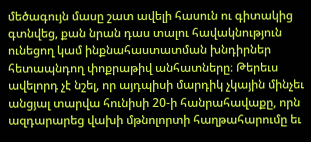մեծագույն մասը շատ ավելի հասուն ու գիտակից գտնվեց, քան նրան դաս տալու հավակնություն ունեցող կամ ինքնահաստատման խնդիրներ հետապնդող փոքրաթիվ անհատները։ Թերեւս ավելորդ չէ նշել, որ այդպիսի մարդիկ չկային մինչեւ անցյալ տարվա հունիսի 20-ի հանրահավաքը, որն ազդարարեց վախի մթնոլորտի հաղթահարումը եւ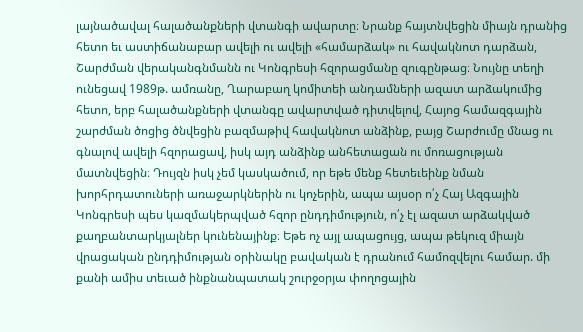լայնածավալ հալածանքների վտանգի ավարտը։ Նրանք հայտնվեցին միայն դրանից հետո եւ աստիճանաբար ավելի ու ավելի «համարձակ» ու հավակնոտ դարձան, Շարժման վերականգնմանն ու Կոնգրեսի հզորացմանը զուգընթաց։ Նույնը տեղի ունեցավ 1989թ. ամռանը, Ղարաբաղ կոմիտեի անդամների ազատ արձակումից հետո, երբ հալածանքների վտանգը ավարտված դիտվելով, Հայոց համազգային շարժման ծոցից ծնվեցին բազմաթիվ հավակնոտ անձինք, բայց Շարժումը մնաց ու գնալով ավելի հզորացավ, իսկ այդ անձինք անհետացան ու մոռացության մատնվեցին։ Դույզն իսկ չեմ կասկածում, որ եթե մենք հետեւեինք նման խորհրդատուների առաջարկներին ու կոչերին, ապա այսօր ո՛չ Հայ Ազգային Կոնգրեսի պես կազմակերպված հզոր ընդդիմություն, ո՛չ էլ ազատ արձակված քաղբանտարկյալներ կունենայինք։ Եթե ոչ այլ ապացույց, ապա թեկուզ միայն վրացական ընդդիմության օրինակը բավական է դրանում համոզվելու համար. մի քանի ամիս տեւած ինքնանպատակ շուրջօրյա փողոցային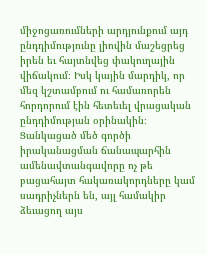միջոցառումների արդյունքում այդ ընդդիմությունը լիովին մաշեցրեց իրեն եւ հայտնվեց փակուղային վիճակում։ Իսկ կային մարդիկ, որ մեզ կշտամբում ու համառորեն հորդորում էին հետեւել վրացական ընդդիմության օրինակին։ Ցանկացած մեծ գործի իրականացման ճանապարհին ամենավտանգավորը ոչ թե բացահայտ հակառակորդները կամ սադրիչներն են, այլ համակիր ձեւացող այս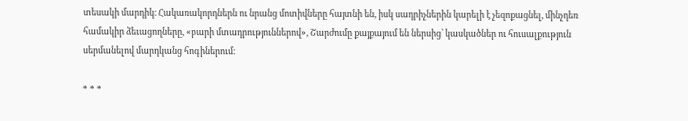տեսակի մարդիկ։ Հակառակորդներն ու նրանց մոտիվները հայտնի են, իսկ սադրիչներին կարելի է չեզոքացնել, մինչդեռ համակիր ձեւացողները, «բարի մտադրություններով», Շարժումը քայքայում են ներսից՝ կասկածներ ու հուսալքություն սերմանելով մարդկանց հոգիներում։

* * *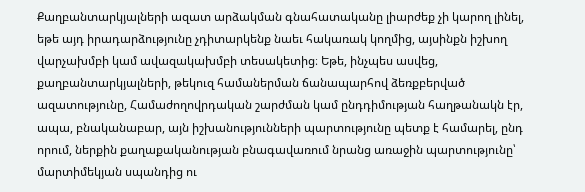Քաղբանտարկյալների ազատ արձակման գնահատականը լիարժեք չի կարող լինել, եթե այդ իրադարձությունը չդիտարկենք նաեւ հակառակ կողմից, այսինքն իշխող վարչախմբի կամ ավազակախմբի տեսակետից։ Եթե, ինչպես ասվեց, քաղբանտարկյալների, թեկուզ համաներման ճանապարհով ձեռքբերված ազատությունը, Համաժողովրդական շարժման կամ ընդդիմության հաղթանակն էր, ապա, բնականաբար, այն իշխանությունների պարտությունը պետք է համարել, ընդ որում, ներքին քաղաքականության բնագավառում նրանց առաջին պարտությունը՝ մարտիմեկյան սպանդից ու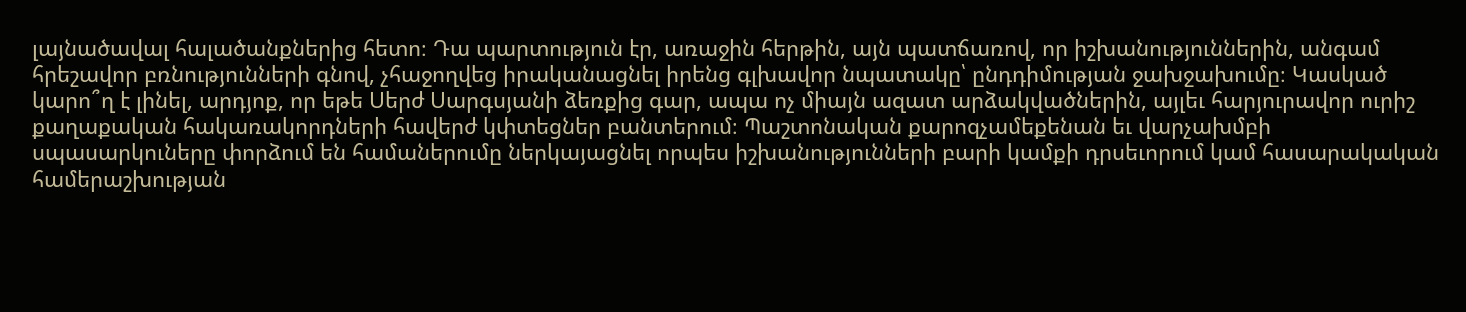լայնածավալ հալածանքներից հետո։ Դա պարտություն էր, առաջին հերթին, այն պատճառով, որ իշխանություններին, անգամ հրեշավոր բռնությունների գնով, չհաջողվեց իրականացնել իրենց գլխավոր նպատակը՝ ընդդիմության ջախջախումը։ Կասկած կարո՞ղ է լինել, արդյոք, որ եթե Սերժ Սարգսյանի ձեռքից գար, ապա ոչ միայն ազատ արձակվածներին, այլեւ հարյուրավոր ուրիշ քաղաքական հակառակորդների հավերժ կփտեցներ բանտերում։ Պաշտոնական քարոզչամեքենան եւ վարչախմբի սպասարկուները փորձում են համաներումը ներկայացնել որպես իշխանությունների բարի կամքի դրսեւորում կամ հասարակական համերաշխության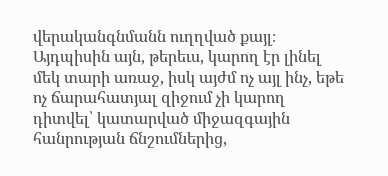վերականգնմանն ուղղված քայլ։ Այդպիսին այն, թերեւս, կարող էր լինել մեկ տարի առաջ, իսկ այժմ ոչ այլ ինչ, եթե ոչ ճարահատյալ զիջում չի կարող դիտվել՝ կատարված միջազգային հանրության ճնշումներից,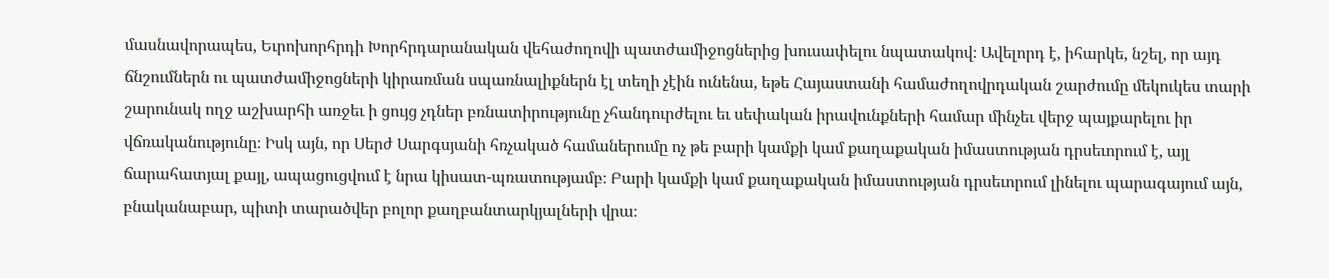մասնավորապես, Եւրոխորհրդի Խորհրդարանական վեհաժողովի պատժամիջոցներից խուսափելու նպատակով։ Ավելորդ է, իհարկե, նշել, որ այդ ճնշումներն ու պատժամիջոցների կիրառման սպառնալիքներն էլ տեղի չէին ունենա, եթե Հայաստանի համաժողովրդական շարժումը մեկուկես տարի շարունակ ողջ աշխարհի առջեւ ի ցույց չդներ բռնատիրությունը չհանդուրժելու եւ սեփական իրավունքների համար մինչեւ վերջ պայքարելու իր վճռականությունը։ Իսկ այն, որ Սերժ Սարգսյանի հռչակած համաներումը ոչ թե բարի կամքի կամ քաղաքական իմաստության դրսեւորում է, այլ ճարահատյալ քայլ, ապացուցվում է նրա կիսատ-պռատությամբ։ Բարի կամքի կամ քաղաքական իմաստության դրսեւորում լինելու պարագայում այն, բնականաբար, պիտի տարածվեր բոլոր քաղբանտարկյալների վրա։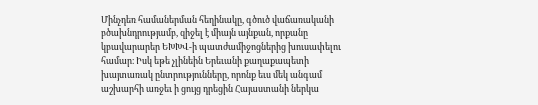Մինչդեռ համաներման հեղինակը, գծուծ վաճառականի բծախնդրությամբ, զիջել է միայն այնքան, որքանը կբավարարեր ԵԽԽՎ-ի պատժամիջոցներից խուսափելու համար։ Իսկ եթե չլինեին Երեւանի քաղաքապետի խայտառակ ընտրությունները, որոնք եւս մեկ անգամ աշխարհի առջեւ ի ցույց դրեցին Հայաստանի ներկա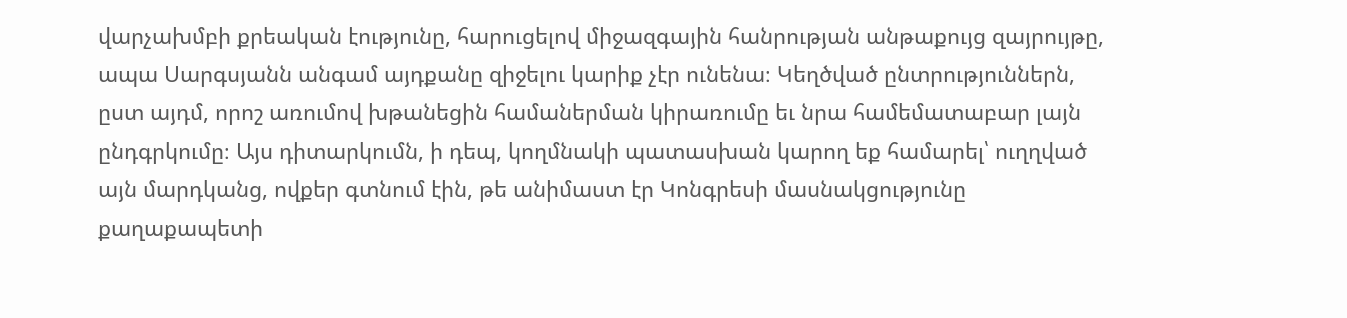վարչախմբի քրեական էությունը, հարուցելով միջազգային հանրության անթաքույց զայրույթը, ապա Սարգսյանն անգամ այդքանը զիջելու կարիք չէր ունենա։ Կեղծված ընտրություններն, ըստ այդմ, որոշ առումով խթանեցին համաներման կիրառումը եւ նրա համեմատաբար լայն ընդգրկումը։ Այս դիտարկումն, ի դեպ, կողմնակի պատասխան կարող եք համարել՝ ուղղված այն մարդկանց, ովքեր գտնում էին, թե անիմաստ էր Կոնգրեսի մասնակցությունը քաղաքապետի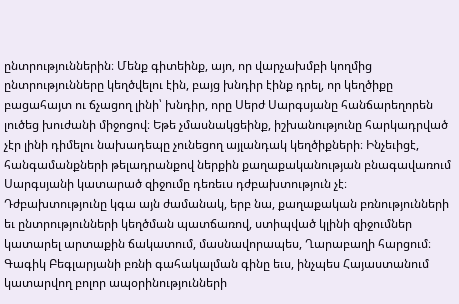ընտրություններին։ Մենք գիտեինք, այո, որ վարչախմբի կողմից ընտրությունները կեղծվելու էին, բայց խնդիր էինք դրել, որ կեղծիքը բացահայտ ու ճչացող լինի՝ խնդիր, որը Սերժ Սարգսյանը հանճարեղորեն լուծեց խուժանի միջոցով։ Եթե չմասնակցեինք, իշխանությունը հարկադրված չէր լինի դիմելու նախադեպը չունեցող այլանդակ կեղծիքների։ Ինչեւիցէ, հանգամանքների թելադրանքով ներքին քաղաքականության բնագավառում Սարգսյանի կատարած զիջումը դեռեւս դժբախտություն չէ։ Դժբախտությունը կգա այն ժամանակ, երբ նա, քաղաքական բռնությունների եւ ընտրությունների կեղծման պատճառով, ստիպված կլինի զիջումներ կատարել արտաքին ճակատում, մասնավորապես, Ղարաբաղի հարցում։ Գագիկ Բեգլարյանի բռնի գահակալման գինը եւս, ինչպես Հայաստանում կատարվող բոլոր ապօրինությունների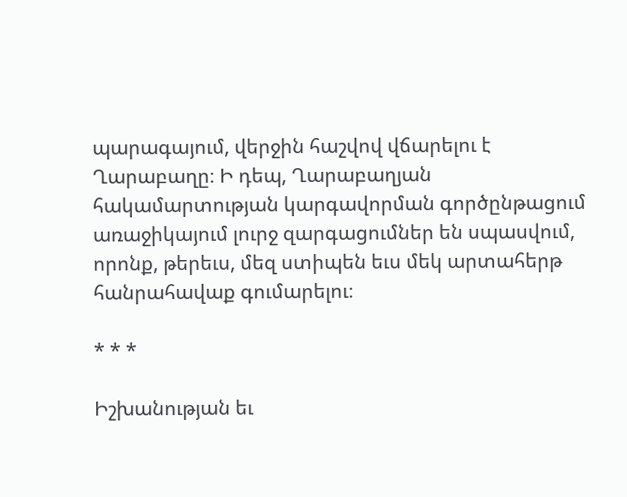պարագայում, վերջին հաշվով վճարելու է Ղարաբաղը։ Ի դեպ, Ղարաբաղյան հակամարտության կարգավորման գործընթացում առաջիկայում լուրջ զարգացումներ են սպասվում, որոնք, թերեւս, մեզ ստիպեն եւս մեկ արտահերթ հանրահավաք գումարելու։

* * *

Իշխանության եւ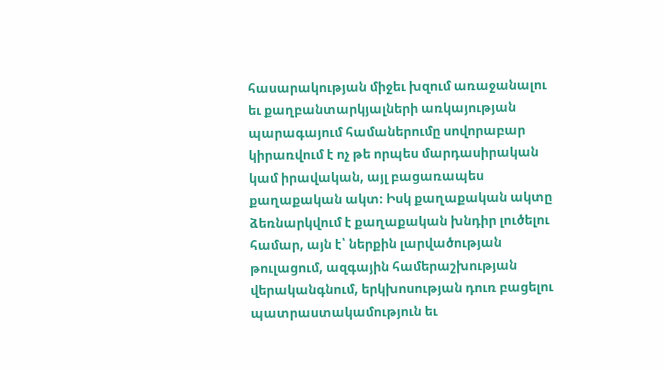հասարակության միջեւ խզում առաջանալու եւ քաղբանտարկյալների առկայության պարագայում համաներումը սովորաբար կիրառվում է ոչ թե որպես մարդասիրական կամ իրավական, այլ բացառապես քաղաքական ակտ։ Իսկ քաղաքական ակտը ձեռնարկվում է քաղաքական խնդիր լուծելու համար, այն է՝ ներքին լարվածության թուլացում, ազգային համերաշխության վերականգնում, երկխոսության դուռ բացելու պատրաստակամություն եւ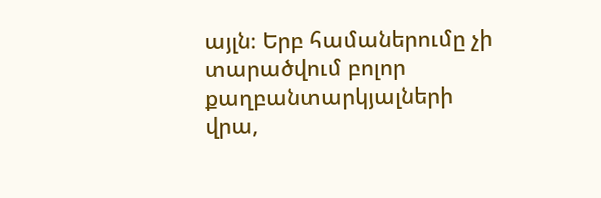այլն։ Երբ համաներումը չի տարածվում բոլոր քաղբանտարկյալների վրա,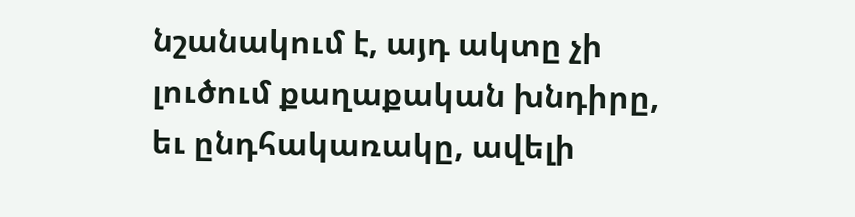նշանակում է, այդ ակտը չի լուծում քաղաքական խնդիրը, եւ ընդհակառակը, ավելի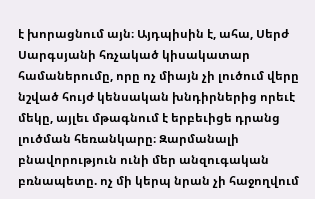է խորացնում այն։ Այդպիսին է, ահա, Սերժ Սարգսյանի հռչակած կիսակատար համաներումը, որը ոչ միայն չի լուծում վերը նշված հույժ կենսական խնդիրներից որեւէ մեկը, այլեւ մթագնում է երբեւիցե դրանց լուծման հեռանկարը։ Զարմանալի բնավորություն ունի մեր անզուգական բռնապետը. ոչ մի կերպ նրան չի հաջողվում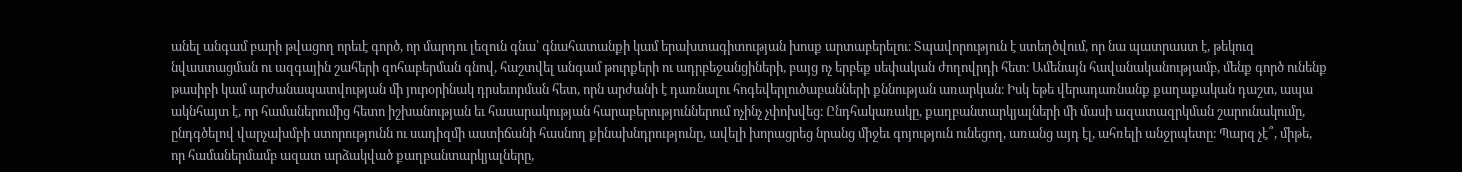անել անգամ բարի թվացող որեւէ գործ, որ մարդու լեզուն գնա՝ գնահատանքի կամ երախտագիտության խոսք արտաբերելու։ Տպավորություն է ստեղծվում, որ նա պատրաստ է, թեկուզ նվաստացման ու ազգային շահերի զոհաբերման գնով, հաշտվել անգամ թուրքերի ու ադրբեջանցիների, բայց ոչ երբեք սեփական ժողովրդի հետ։ Ամենայն հավանականությամբ, մենք գործ ունենք թասիբի կամ արժանապատվության մի յուրօրինակ դրսեւորման հետ, որն արժանի է դառնալու հոգեվերլուծաբանների քննության առարկան։ Իսկ եթե վերադառնանք քաղաքական դաշտ, ապա ակնհայտ է, որ համաներումից հետո իշխանության եւ հասարակության հարաբերություններում ոչինչ չփոխվեց։ Ընդհակառակը, քաղբանտարկյալների մի մասի ազատազրկման շարունակումը, ընդգծելով վարչախմբի ստորությունն ու սադիզմի աստիճանի հասնող քինախնդրությունը, ավելի խորացրեց նրանց միջեւ գոյություն ունեցող, առանց այդ էլ, ահռելի անջրպետը։ Պարզ չէ՞, միթե, որ համաներմամբ ազատ արձակված քաղբանտարկյալները,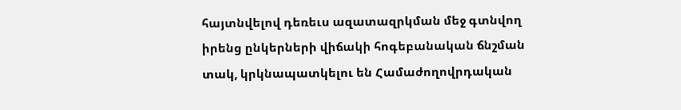հայտնվելով դեռեւս ազատազրկման մեջ գտնվող իրենց ընկերների վիճակի հոգեբանական ճնշման տակ, կրկնապատկելու են Համաժողովրդական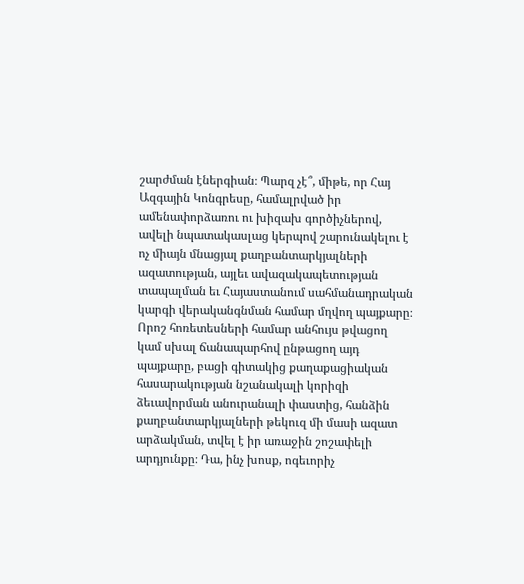շարժման էներգիան։ Պարզ չէ՞, միթե, որ Հայ Ազգային Կոնգրեսը, համալրված իր ամենափորձառու ու խիզախ գործիչներով, ավելի նպատակասլաց կերպով շարունակելու է ոչ միայն մնացյալ քաղբանտարկյալների ազատության, այլեւ ավազակապետության տապալման եւ Հայաստանում սահմանադրական կարգի վերականգնման համար մղվող պայքարը։ Որոշ հոռետեսների համար անհույս թվացող կամ սխալ ճանապարհով ընթացող այդ պայքարը, բացի գիտակից քաղաքացիական հասարակության նշանակալի կորիզի ձեւավորման անուրանալի փաստից, հանձին քաղբանտարկյալների թեկուզ մի մասի ազատ արձակման, տվել է իր առաջին շոշափելի արդյունքը։ Դա, ինչ խոսք, ոգեւորիչ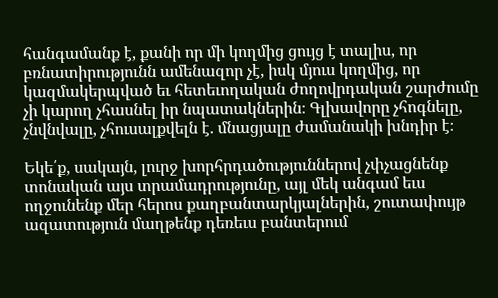հանգամանք է, քանի որ մի կողմից ցույց է տալիս, որ բռնատիրությունն ամենազոր չէ, իսկ մյուս կողմից, որ կազմակերպված եւ հետեւողական ժողովրդական շարժումը չի կարող չհասնել իր նպատակներին։ Գլխավորը չհոգնելը, չնվնվալը, չհուսալքվելն է. մնացյալը ժամանակի խնդիր է։

Եկե՛ք, սակայն, լուրջ խորհրդածություններով չփչացնենք տոնական այս տրամադրությունը, այլ մեկ անգամ եւս ողջունենք մեր հերոս քաղբանտարկյալներին, շուտափույթ ազատություն մաղթենք դեռեւս բանտերում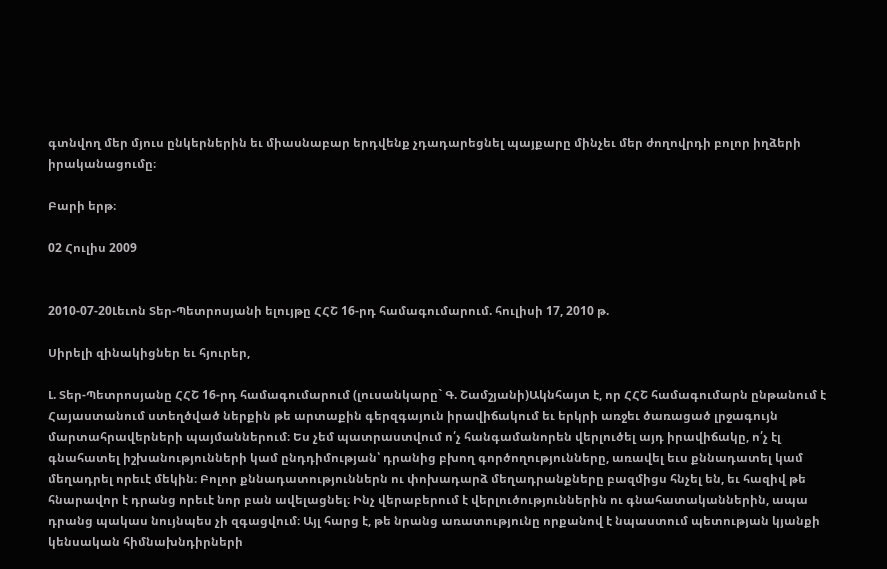գտնվող մեր մյուս ընկերներին եւ միասնաբար երդվենք չդադարեցնել պայքարը մինչեւ մեր ժողովրդի բոլոր իղձերի իրականացումը։

Բարի երթ։

02 Հուլիս 2009


2010-07-20Լեւոն Տեր-Պետրոսյանի ելույթը ՀՀՇ 16-րդ համագումարում. հուլիսի 17, 2010 թ.

Սիրելի զինակիցներ եւ հյուրեր,

Լ. Տեր-Պետրոսյանը ՀՀՇ 16-րդ համագումարում (լուսանկարը` Գ. Շամշյանի)Ակնհայտ է, որ ՀՀՇ համագումարն ընթանում է Հայաստանում ստեղծված ներքին թե արտաքին գերզգայուն իրավիճակում եւ երկրի առջեւ ծառացած լրջագույն մարտահրավերների պայմաններում։ Ես չեմ պատրաստվում ո՛չ հանգամանորեն վերլուծել այդ իրավիճակը, ո՛չ էլ գնահատել իշխանությունների կամ ընդդիմության՝ դրանից բխող գործողությունները, առավել եւս քննադատել կամ մեղադրել որեւէ մեկին։ Բոլոր քննադատություններն ու փոխադարձ մեղադրանքները բազմիցս հնչել են, եւ հազիվ թե հնարավոր է դրանց որեւէ նոր բան ավելացնել։ Ինչ վերաբերում է վերլուծություններին ու գնահատականներին, ապա դրանց պակաս նույնպես չի զգացվում։ Այլ հարց է, թե նրանց առատությունը որքանով է նպաստում պետության կյանքի կենսական հիմնախնդիրների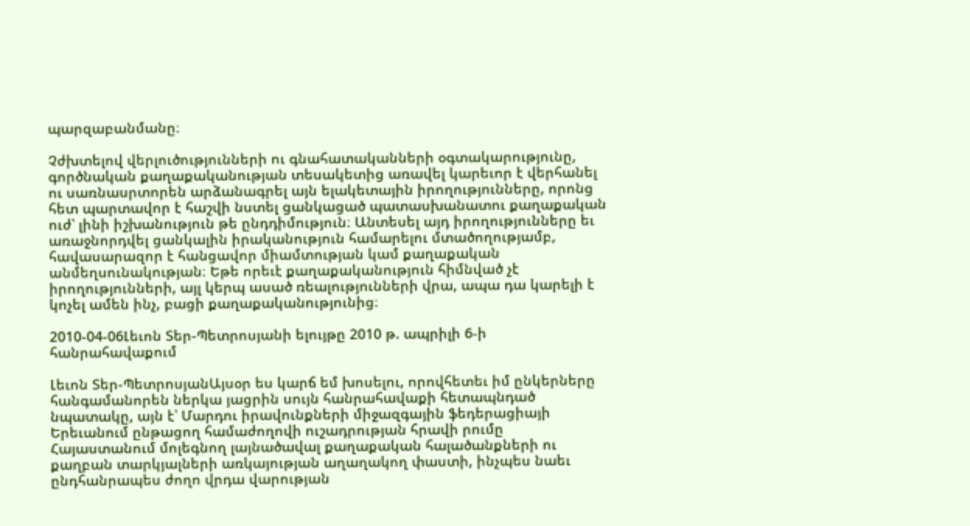պարզաբանմանը։

Չժխտելով վերլուծությունների ու գնահատականների օգտակարությունը, գործնական քաղաքականության տեսակետից առավել կարեւոր է վերհանել ու սառնասրտորեն արձանագրել այն ելակետային իրողությունները, որոնց հետ պարտավոր է հաշվի նստել ցանկացած պատասխանատու քաղաքական ուժ՝ լինի իշխանություն թե ընդդիմություն։ Անտեսել այդ իրողությունները եւ առաջնորդվել ցանկալին իրականություն համարելու մտածողությամբ, հավասարազոր է հանցավոր միամտության կամ քաղաքական անմեղսունակության։ Եթե որեւէ քաղաքականություն հիմնված չէ իրողությունների, այլ կերպ ասած ռեալությունների վրա, ապա դա կարելի է կոչել ամեն ինչ, բացի քաղաքականությունից։

2010-04-06Լեւոն Տեր-Պետրոսյանի ելույթը 2010 թ. ապրիլի 6-ի հանրահավաքում

Լեւոն Տեր-ՊետրոսյանԱյսօր ես կարճ եմ խոսելու, որովհետեւ իմ ընկերները հանգամանորեն ներկա յացրին սույն հանրահավաքի հետապնդած նպատակը, այն է՝ Մարդու իրավունքների միջազգային ֆեդերացիայի Երեւանում ընթացող համաժողովի ուշադրության հրավի րումը Հայաստանում մոլեգնող լայնածավալ քաղաքական հալածանքների ու քաղբան տարկյալների առկայության աղաղակող փաստի, ինչպես նաեւ ընդհանրապես ժողո վրդա վարության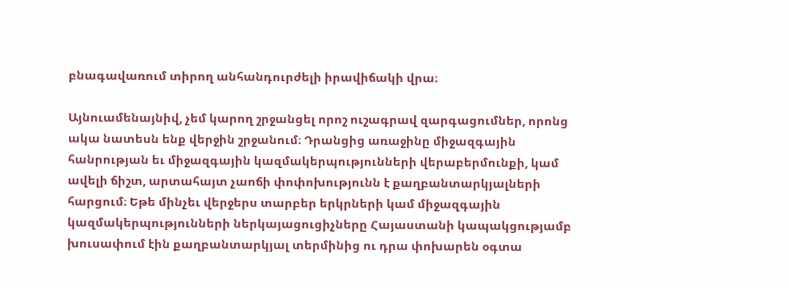բնագավառում տիրող անհանդուրժելի իրավիճակի վրա։

Այնուամենայնիվ, չեմ կարող շրջանցել որոշ ուշագրավ զարգացումներ, որոնց ակա նատեսն ենք վերջին շրջանում։ Դրանցից առաջինը միջազգային հանրության եւ միջազգային կազմակերպությունների վերաբերմունքի, կամ ավելի ճիշտ, արտահայտ չաոճի փոփոխությունն է քաղբանտարկյալների հարցում։ Եթե մինչեւ վերջերս տարբեր երկրների կամ միջազգային կազմակերպությունների ներկայացուցիչները Հայաստանի կապակցությամբ խուսափում էին քաղբանտարկյալ տերմինից ու դրա փոխարեն օգտա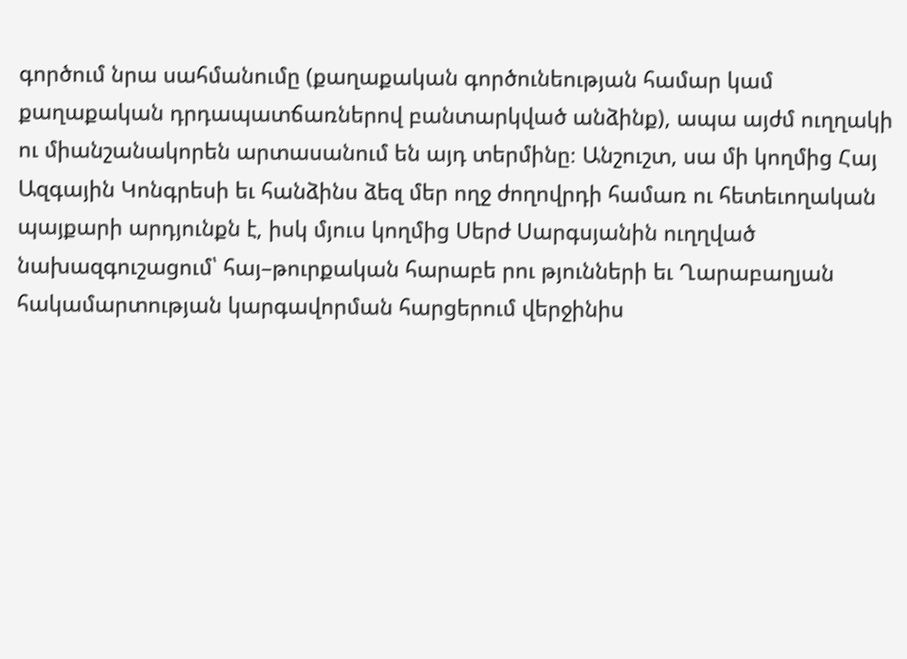գործում նրա սահմանումը (քաղաքական գործունեության համար կամ քաղաքական դրդապատճառներով բանտարկված անձինք), ապա այժմ ուղղակի ու միանշանակորեն արտասանում են այդ տերմինը։ Անշուշտ, սա մի կողմից Հայ Ազգային Կոնգրեսի եւ հանձինս ձեզ մեր ողջ ժողովրդի համառ ու հետեւողական պայքարի արդյունքն է, իսկ մյուս կողմից Սերժ Սարգսյանին ուղղված նախազգուշացում՝ հայ–թուրքական հարաբե րու թյունների եւ Ղարաբաղյան հակամարտության կարգավորման հարցերում վերջինիս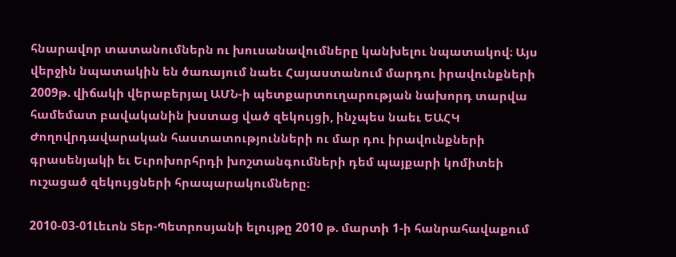հնարավոր տատանումներն ու խուսանավումները կանխելու նպատակով։ Այս վերջին նպատակին են ծառայում նաեւ Հայաստանում մարդու իրավունքների 2009թ. վիճակի վերաբերյալ ԱՄՆ-ի պետքարտուղարության նախորդ տարվա համեմատ բավականին խստաց ված զեկույցի, ինչպես նաեւ ԵԱՀԿ Ժողովրդավարական հաստատությունների ու մար դու իրավունքների գրասենյակի եւ Եւրոխորհրդի խոշտանգումների դեմ պայքարի կոմիտեի ուշացած զեկույցների հրապարակումները։

2010-03-01Լեւոն Տեր-Պետրոսյանի ելույթը 2010 թ. մարտի 1-ի հանրահավաքում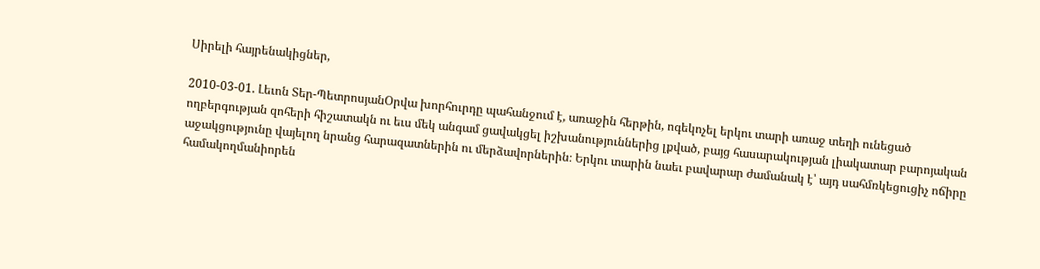Սիրելի հայրենակիցներ,

2010-03-01. Լեւոն Տեր-ՊետրոսյանՕրվա խորհուրդը պահանջում է, առաջին հերթին, ոգեկոչել երկու տարի առաջ տեղի ունեցած ողբերգության զոհերի հիշատակն ու եւս մեկ անգամ ցավակցել իշխանություններից լքված, բայց հասարակության լիակատար բարոյական աջակցությունը վայելող նրանց հարազատներին ու մերձավորներին։ Երկու տարին նաեւ բավարար ժամանակ է՝ այդ սահմռկեցուցիչ ոճիրը համակողմանիորեն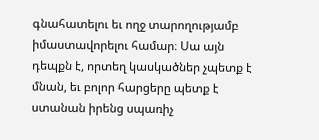գնահատելու եւ ողջ տարողությամբ իմաստավորելու համար։ Սա այն դեպքն է, որտեղ կասկածներ չպետք է մնան, եւ բոլոր հարցերը պետք է ստանան իրենց սպառիչ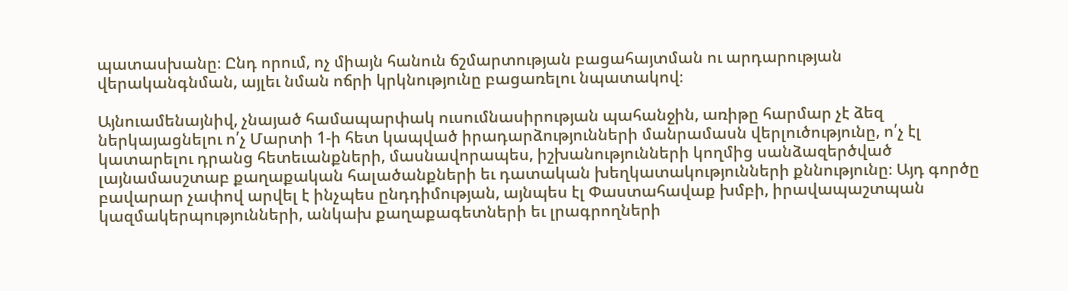պատասխանը։ Ընդ որում, ոչ միայն հանուն ճշմարտության բացահայտման ու արդարության վերականգնման, այլեւ նման ոճրի կրկնությունը բացառելու նպատակով։

Այնուամենայնիվ, չնայած համապարփակ ուսումնասիրության պահանջին, առիթը հարմար չէ ձեզ ներկայացնելու ո՛չ Մարտի 1-ի հետ կապված իրադարձությունների մանրամասն վերլուծությունը, ո՛չ էլ կատարելու դրանց հետեւանքների, մասնավորապես, իշխանությունների կողմից սանձազերծված լայնամասշտաբ քաղաքական հալածանքների եւ դատական խեղկատակությունների քննությունը։ Այդ գործը բավարար չափով արվել է ինչպես ընդդիմության, այնպես էլ Փաստահավաք խմբի, իրավապաշտպան կազմակերպությունների, անկախ քաղաքագետների եւ լրագրողների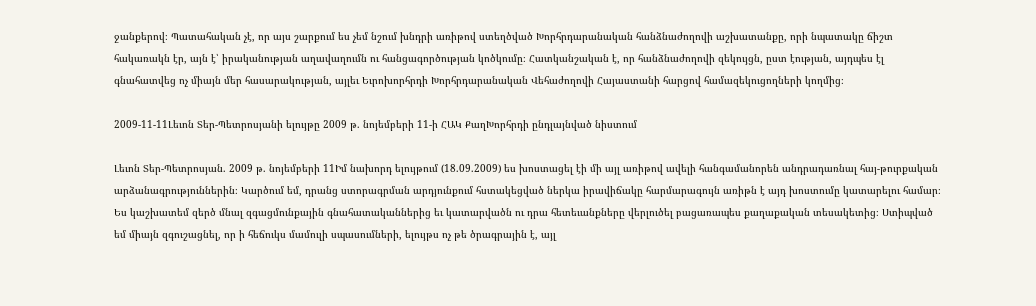ջանքերով։ Պատահական չէ, որ այս շարքում ես չեմ նշում խնդրի առիթով ստեղծված Խորհրդարանական հանձնաժողովի աշխատանքը, որի նպատակը ճիշտ հակառակն էր, այն է՝ իրականության աղավաղումն ու հանցագործության կոծկումը։ Հատկանշական է, որ հանձնաժողովի զեկույցն, ըստ էության, այդպես էլ գնահատվեց ոչ միայն մեր հասարակության, այլեւ Եւրոխորհրդի Խորհրդարանական Վեհաժողովի Հայաստանի հարցով համազեկուցողների կողմից։

2009-11-11Լեւոն Տեր-Պետրոսյանի ելույթը 2009 թ. նոյեմբերի 11-ի ՀԱԿ ՔաղԽորհրդի ընդլայնված նիստում

Լեւոն Տեր-Պետրոսյան. 2009 թ. նոյեմբերի 11Իմ նախորդ ելույթում (18.09.2009) ես խոստացել էի մի այլ առիթով ավելի հանգամանորեն անդրադառնալ հայ-թուրքական արձանագրություններին։ Կարծում եմ, դրանց ստորագրման արդյունքում հստակեցված ներկա իրավիճակը հարմարագույն առիթն է այդ խոստումը կատարելու համար։ Ես կաշխատեմ զերծ մնալ զգացմունքային գնահատականներից եւ կատարվածն ու դրա հետեւանքները վերլուծել բացառապես քաղաքական տեսակետից։ Ստիպված եմ միայն զգուշացնել, որ ի հեճուկս մամուլի սպասումների, ելույթս ոչ թե ծրագրային է, այլ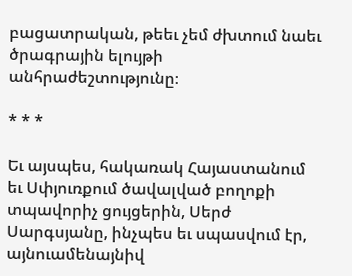բացատրական, թեեւ չեմ ժխտում նաեւ ծրագրային ելույթի անհրաժեշտությունը։

* * *

Եւ այսպես, հակառակ Հայաստանում եւ Սփյուռքում ծավալված բողոքի տպավորիչ ցույցերին, Սերժ Սարգսյանը, ինչպես եւ սպասվում էր, այնուամենայնիվ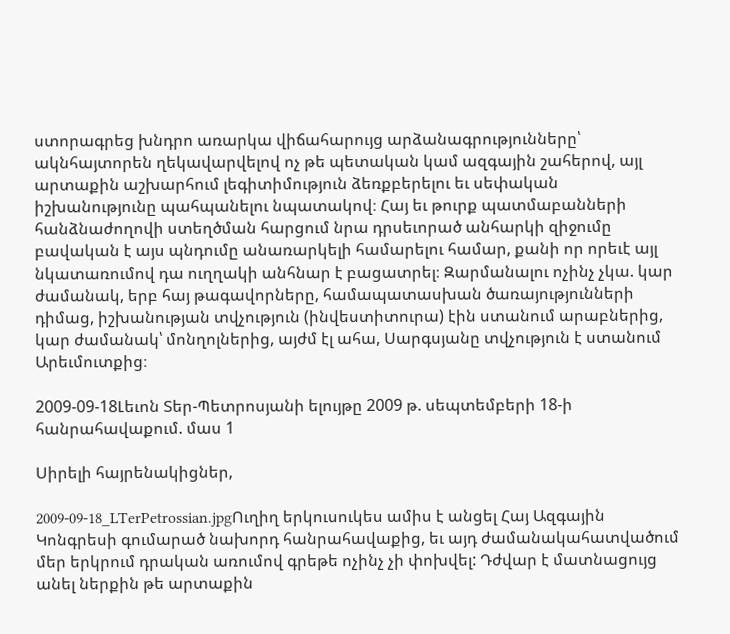ստորագրեց խնդրո առարկա վիճահարույց արձանագրությունները՝ ակնհայտորեն ղեկավարվելով ոչ թե պետական կամ ազգային շահերով, այլ արտաքին աշխարհում լեգիտիմություն ձեռքբերելու եւ սեփական իշխանությունը պահպանելու նպատակով։ Հայ եւ թուրք պատմաբանների հանձնաժողովի ստեղծման հարցում նրա դրսեւորած անհարկի զիջումը բավական է այս պնդումը անառարկելի համարելու համար, քանի որ որեւէ այլ նկատառումով դա ուղղակի անհնար է բացատրել։ Զարմանալու ոչինչ չկա. կար ժամանակ, երբ հայ թագավորները, համապատասխան ծառայությունների դիմաց, իշխանության տվչություն (ինվեստիտուրա) էին ստանում արաբներից, կար ժամանակ՝ մոնղոլներից, այժմ էլ ահա, Սարգսյանը տվչություն է ստանում Արեւմուտքից։

2009-09-18Լեւոն Տեր-Պետրոսյանի ելույթը 2009 թ. սեպտեմբերի 18-ի հանրահավաքում. մաս 1

Սիրելի հայրենակիցներ,

2009-09-18_LTerPetrossian.jpgՈւղիղ երկուսուկես ամիս է անցել Հայ Ազգային Կոնգրեսի գումարած նախորդ հանրահավաքից, եւ այդ ժամանակահատվածում մեր երկրում դրական առումով գրեթե ոչինչ չի փոխվել: Դժվար է մատնացույց անել ներքին թե արտաքին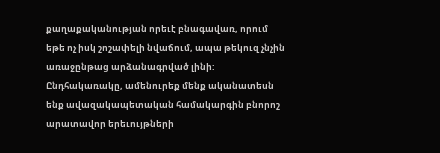քաղաքականության որեւէ բնագավառ, որում եթե ոչ իսկ շոշափելի նվաճում, ապա թեկուզ չնչին առաջընթաց արձանագրված լինի: Ընդհակառակը, ամենուրեք մենք ականատեսն ենք ավազակապետական համակարգին բնորոշ արատավոր երեւույթների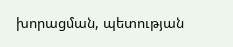խորացման, պետության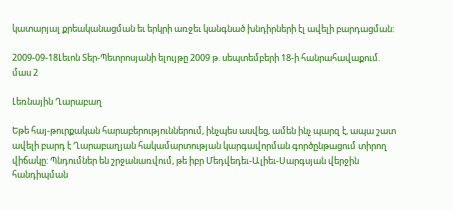կատարյալ քրեականացման եւ երկրի առջեւ կանգնած խնդիրների էլ ավելի բարդացման:

2009-09-18Լեւոն Տեր-Պետրոսյանի ելույթը 2009 թ. սեպտեմբերի 18-ի հանրահավաքում. մաս 2

Լեռնային Ղարաբաղ

Եթե հայ-թուրքական հարաբերություններում, ինչպես ասվեց, ամեն ինչ պարզ է, ապա շատ ավելի բարդ է Ղարաբաղյան հակամարտության կարգավորման գործընթացում տիրող վիճակը: Պնդումներ են շրջանառվում, թե իբր Մեդվեդեւ-Ալիեւ-Սարգսյան վերջին հանդիպման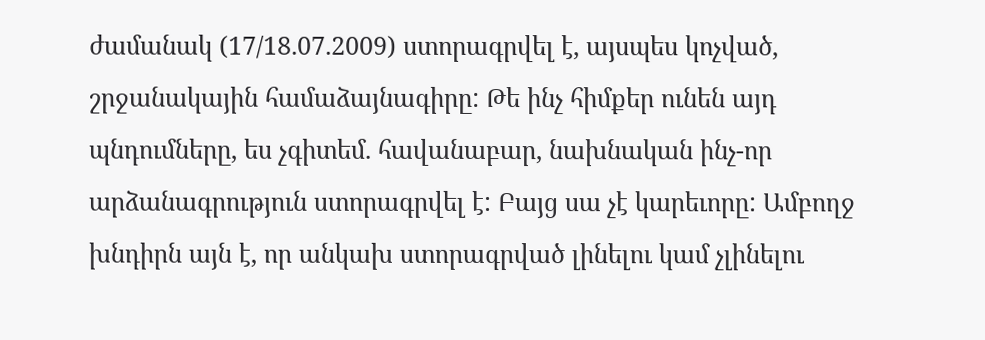ժամանակ (17/18.07.2009) ստորագրվել է, այսպես կոչված, շրջանակային համաձայնագիրը: Թե ինչ հիմքեր ունեն այդ պնդումները, ես չգիտեմ. հավանաբար, նախնական ինչ-որ արձանագրություն ստորագրվել է: Բայց սա չէ կարեւորը: Ամբողջ խնդիրն այն է, որ անկախ ստորագրված լինելու կամ չլինելու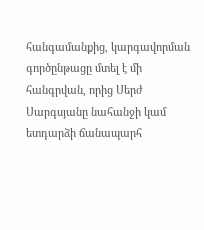հանգամանքից, կարգավորման գործընթացը մտել է մի հանգրվան, որից Սերժ Սարգսյանը նահանջի կամ ետդարձի ճանապարհ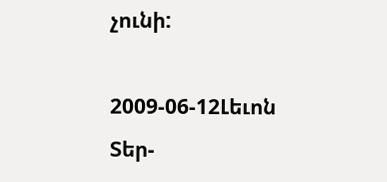չունի:

2009-06-12Լեւոն Տեր-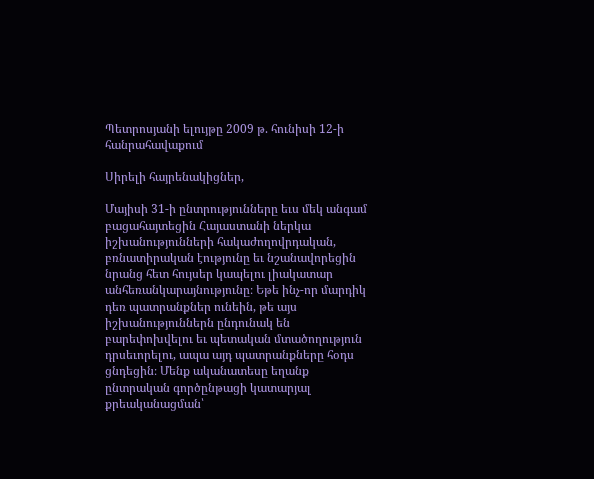Պետրոսյանի ելույթը 2009 թ. հունիսի 12-ի հանրահավաքում

Սիրելի հայրենակիցներ,

Մայիսի 31-ի ընտրությունները եւս մեկ անգամ բացահայտեցին Հայաստանի ներկա իշխանությունների հակաժողովրդական, բռնատիրական էությունը եւ նշանավորեցին նրանց հետ հույսեր կապելու լիակատար անհեռանկարայնությունը։ Եթե ինչ-որ մարդիկ դեռ պատրանքներ ունեին, թե այս իշխանություններն ընդունակ են բարեփոխվելու եւ պետական մտածողություն դրսեւորելու, ապա այդ պատրանքները հօդս ցնդեցին։ Մենք ականատեսը եղանք ընտրական գործընթացի կատարյալ քրեականացման՝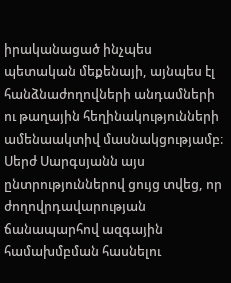իրականացած ինչպես պետական մեքենայի, այնպես էլ հանձնաժողովների անդամների ու թաղային հեղինակությունների ամենաակտիվ մասնակցությամբ։ Սերժ Սարգսյանն այս ընտրություններով ցույց տվեց, որ ժողովրդավարության ճանապարհով ազգային համախմբման հասնելու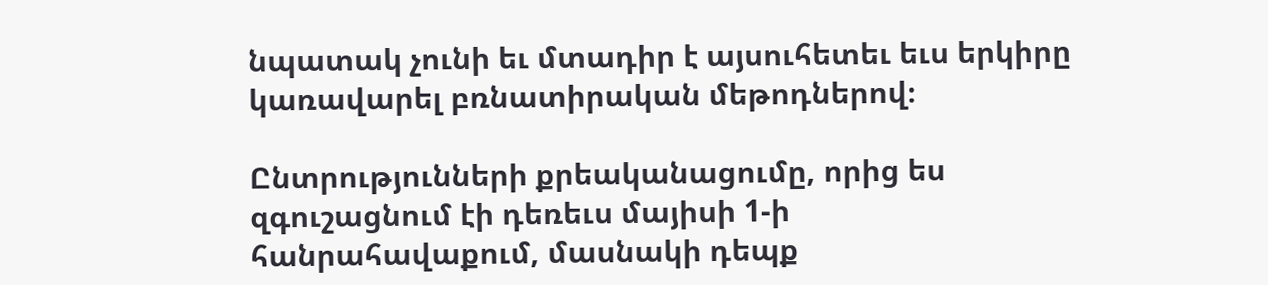նպատակ չունի եւ մտադիր է այսուհետեւ եւս երկիրը կառավարել բռնատիրական մեթոդներով։

Ընտրությունների քրեականացումը, որից ես զգուշացնում էի դեռեւս մայիսի 1-ի հանրահավաքում, մասնակի դեպք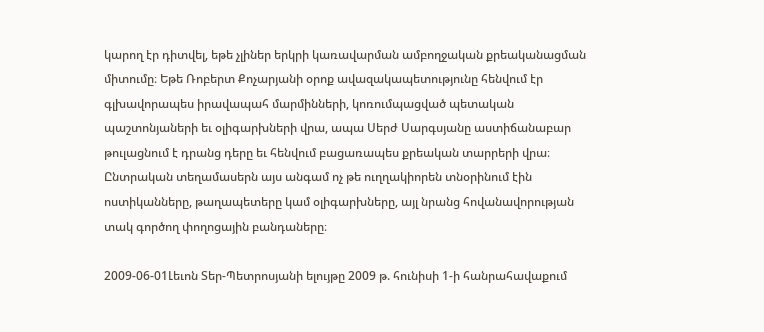կարող էր դիտվել, եթե չլիներ երկրի կառավարման ամբողջական քրեականացման միտումը։ Եթե Ռոբերտ Քոչարյանի օրոք ավազակապետությունը հենվում էր գլխավորապես իրավապահ մարմինների, կոռումպացված պետական պաշտոնյաների եւ օլիգարխների վրա, ապա Սերժ Սարգսյանը աստիճանաբար թուլացնում է դրանց դերը եւ հենվում բացառապես քրեական տարրերի վրա։ Ընտրական տեղամասերն այս անգամ ոչ թե ուղղակիորեն տնօրինում էին ոստիկանները, թաղապետերը կամ օլիգարխները, այլ նրանց հովանավորության տակ գործող փողոցային բանդաները։

2009-06-01Լեւոն Տեր-Պետրոսյանի ելույթը 2009 թ. հունիսի 1-ի հանրահավաքում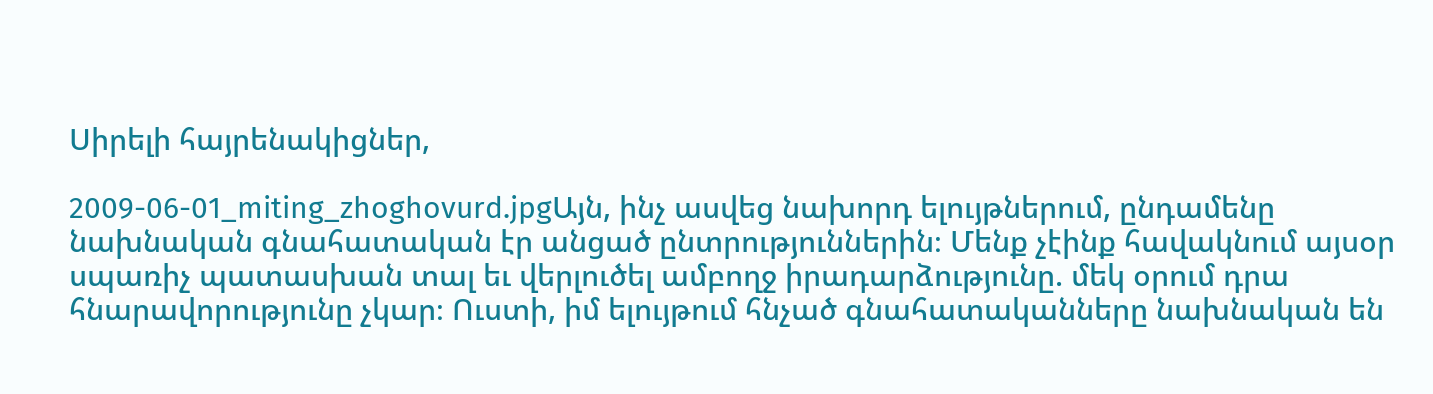Սիրելի հայրենակիցներ,

2009-06-01_miting_zhoghovurd.jpgԱյն, ինչ ասվեց նախորդ ելույթներում, ընդամենը նախնական գնահատական էր անցած ընտրություններին։ Մենք չէինք հավակնում այսօր սպառիչ պատասխան տալ եւ վերլուծել ամբողջ իրադարձությունը. մեկ օրում դրա հնարավորությունը չկար։ Ուստի, իմ ելույթում հնչած գնահատականները նախնական են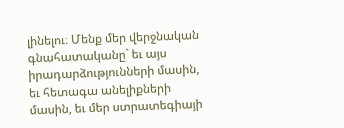լինելու։ Մենք մեր վերջնական գնահատականը` եւ այս իրադարձությունների մասին, եւ հետագա անելիքների մասին, եւ մեր ստրատեգիայի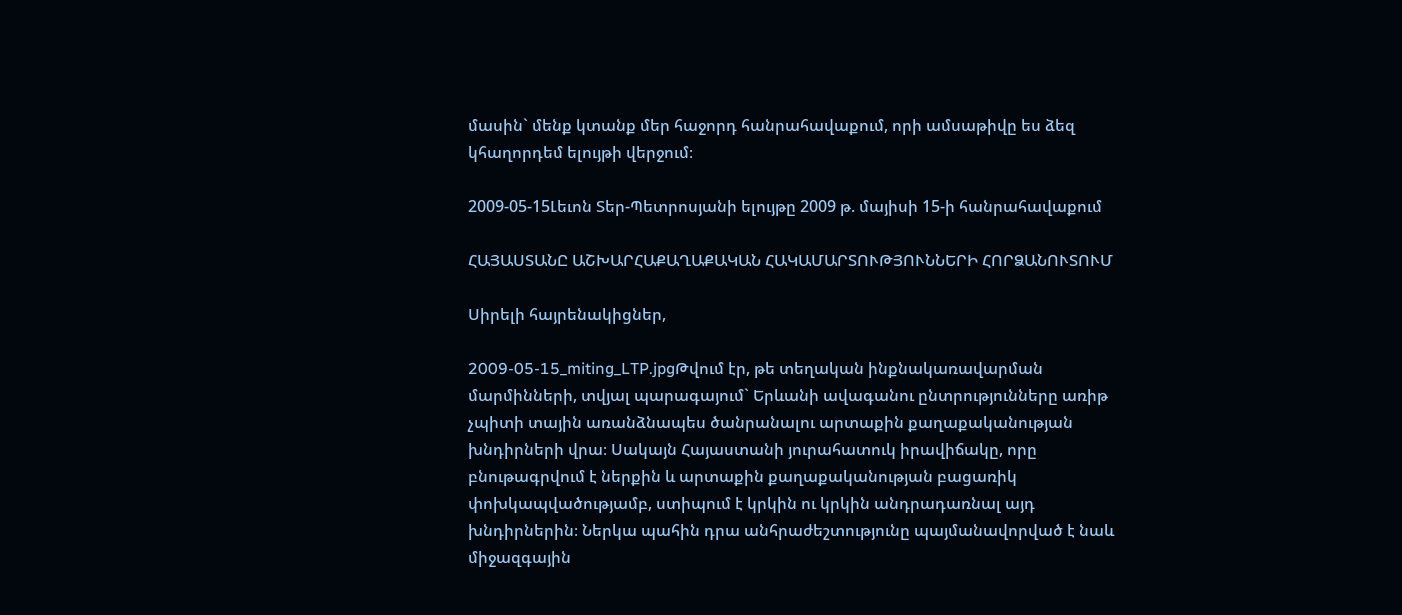մասին` մենք կտանք մեր հաջորդ հանրահավաքում, որի ամսաթիվը ես ձեզ կհաղորդեմ ելույթի վերջում։

2009-05-15Լեւոն Տեր-Պետրոսյանի ելույթը 2009 թ. մայիսի 15-ի հանրահավաքում

ՀԱՅԱՍՏԱՆԸ ԱՇԽԱՐՀԱՔԱՂԱՔԱԿԱՆ ՀԱԿԱՄԱՐՏՈՒԹՅՈՒՆՆԵՐԻ ՀՈՐՁԱՆՈՒՏՈՒՄ

Սիրելի հայրենակիցներ,

2009-05-15_miting_LTP.jpgԹվում էր, թե տեղական ինքնակառավարման մարմինների, տվյալ պարագայում` Երևանի ավագանու ընտրությունները առիթ չպիտի տային առանձնապես ծանրանալու արտաքին քաղաքականության խնդիրների վրա։ Սակայն Հայաստանի յուրահատուկ իրավիճակը, որը բնութագրվում է ներքին և արտաքին քաղաքականության բացառիկ փոխկապվածությամբ, ստիպում է կրկին ու կրկին անդրադառնալ այդ խնդիրներին։ Ներկա պահին դրա անհրաժեշտությունը պայմանավորված է նաև միջազգային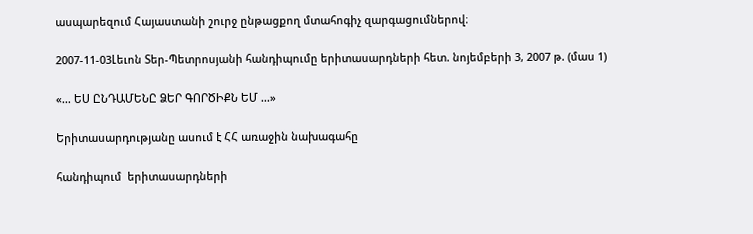ասպարեզում Հայաստանի շուրջ ընթացքող մտահոգիչ զարգացումներով։

2007-11-03Լեւոն Տեր-Պետրոսյանի հանդիպումը երիտասարդների հետ. նոյեմբերի 3, 2007 թ. (մաս 1)

«... ԵՍ ԸՆԴԱՄԵՆԸ ՁԵՐ ԳՈՐԾԻՔՆ ԵՄ ...»

Երիտասարդությանը ասում է ՀՀ առաջին նախագահը

հանդիպում  երիտասարդների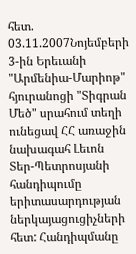հետ. 03.11.2007Նոյեմբերի 3-ին Երեւանի "Արմենիա-Մարիոթ" հյուրանոցի "Տիգրան Մեծ" սրահում տեղի ունեցավ ՀՀ առաջին նախագահ Լեւոն Տեր-Պետրոսյանի հանդիպումը երիտասարդության ներկայացուցիչների հետ: Հանդիպմանը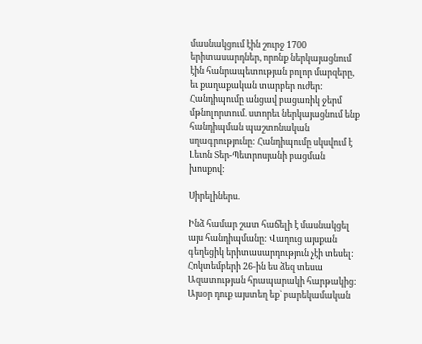մասնակցում էին շուրջ 1700 երիտասարդներ, որոնք ներկայացնում էին հանրապետության բոլոր մարզերը, եւ քաղաքական տարբեր ուժեր: Հանդիպումը անցավ բացառիկ ջերմ մթնոլորտում. ստորեւ ներկայացնում ենք հանդիպման պաշտոնական սղագրությունը: Հանդիպումը սկսվում է Լեւոն Տեր-Պետրոսյանի բացման խոսքով:

Սիրելիներս.

Ինձ համար շատ հաճելի է մասնակցել այս հանդիպմանը: Վաղուց այսքան գեղեցիկ երիտասարդություն չէի տեսել: Հոկտեմբերի 26-ին ես ձեզ տեսա Ազատության հրապարակի հարթակից: Այսօր դուք այստեղ եք` բարեկամական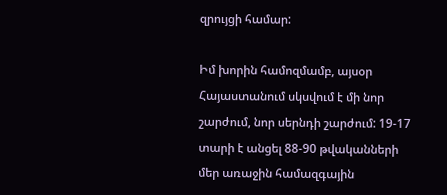զրույցի համար:

Իմ խորին համոզմամբ, այսօր Հայաստանում սկսվում է մի նոր շարժում, նոր սերնդի շարժում: 19-17 տարի է անցել 88-90 թվականների մեր առաջին համազգային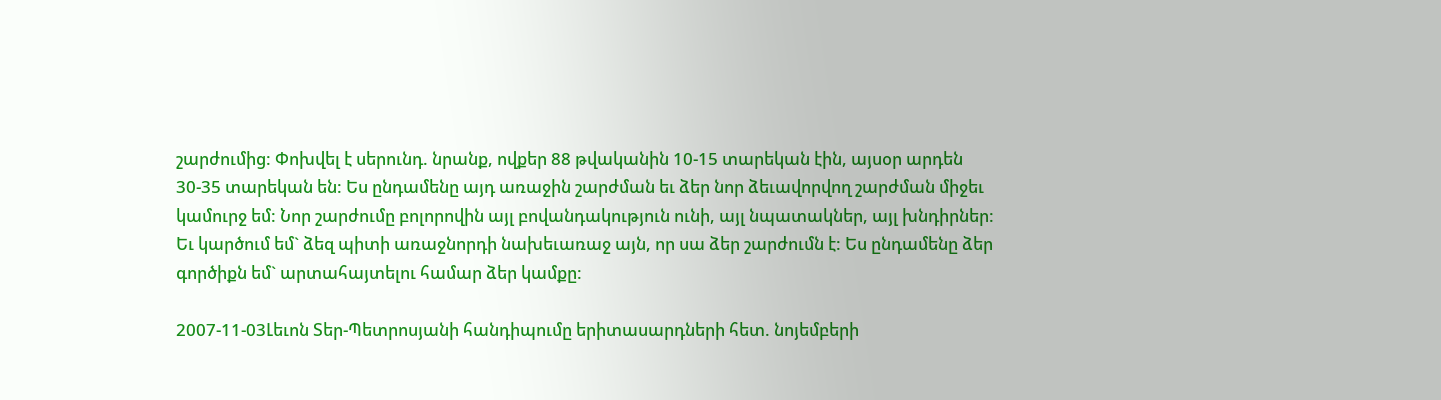շարժումից: Փոխվել է սերունդ. նրանք, ովքեր 88 թվականին 10-15 տարեկան էին, այսօր արդեն 30-35 տարեկան են: Ես ընդամենը այդ առաջին շարժման եւ ձեր նոր ձեւավորվող շարժման միջեւ կամուրջ եմ: Նոր շարժումը բոլորովին այլ բովանդակություն ունի, այլ նպատակներ, այլ խնդիրներ: Եւ կարծում եմ` ձեզ պիտի առաջնորդի նախեւառաջ այն, որ սա ձեր շարժումն է: Ես ընդամենը ձեր գործիքն եմ` արտահայտելու համար ձեր կամքը:

2007-11-03Լեւոն Տեր-Պետրոսյանի հանդիպումը երիտասարդների հետ. նոյեմբերի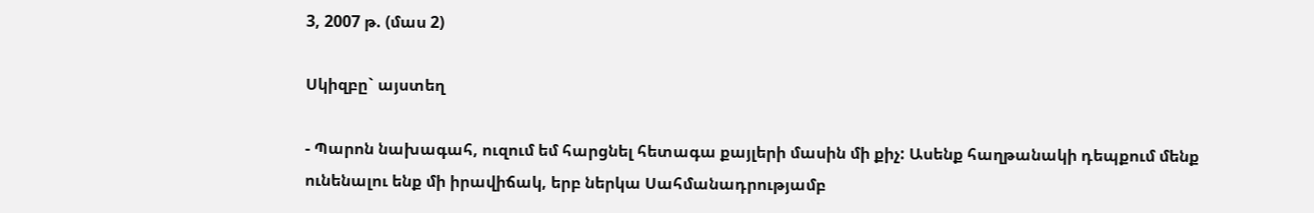3, 2007 թ. (մաս 2)

Սկիզբը` այստեղ

- Պարոն նախագահ, ուզում եմ հարցնել հետագա քայլերի մասին մի քիչ: Ասենք հաղթանակի դեպքում մենք ունենալու ենք մի իրավիճակ, երբ ներկա Սահմանադրությամբ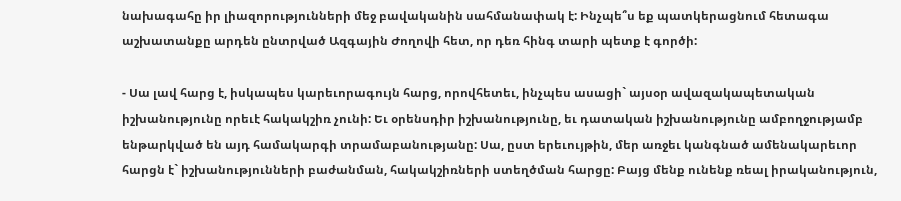նախագահը իր լիազորությունների մեջ բավականին սահմանափակ է: Ինչպե՞ս եք պատկերացնում հետագա աշխատանքը արդեն ընտրված Ազգային Ժողովի հետ, որ դեռ հինգ տարի պետք է գործի:

- Սա լավ հարց է, իսկապես կարեւորագույն հարց, որովհետեւ, ինչպես ասացի` այսօր ավազակապետական իշխանությունը որեւէ հակակշիռ չունի: Եւ օրենսդիր իշխանությունը, եւ դատական իշխանությունը ամբողջությամբ ենթարկված են այդ համակարգի տրամաբանությանը: Սա, ըստ երեւույթին, մեր առջեւ կանգնած ամենակարեւոր հարցն է` իշխանությունների բաժանման, հակակշիռների ստեղծման հարցը: Բայց մենք ունենք ռեալ իրականություն,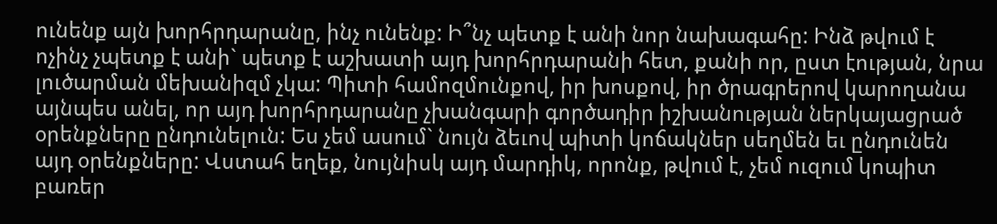ունենք այն խորհրդարանը, ինչ ունենք: Ի՞նչ պետք է անի նոր նախագահը: Ինձ թվում է ոչինչ չպետք է անի` պետք է աշխատի այդ խորհրդարանի հետ, քանի որ, ըստ էության, նրա լուծարման մեխանիզմ չկա: Պիտի համոզմունքով, իր խոսքով, իր ծրագրերով կարողանա այնպես անել, որ այդ խորհրդարանը չխանգարի գործադիր իշխանության ներկայացրած օրենքները ընդունելուն: Ես չեմ ասում` նույն ձեւով պիտի կոճակներ սեղմեն եւ ընդունեն այդ օրենքները: Վստահ եղեք, նույնիսկ այդ մարդիկ, որոնք, թվում է, չեմ ուզում կոպիտ բառեր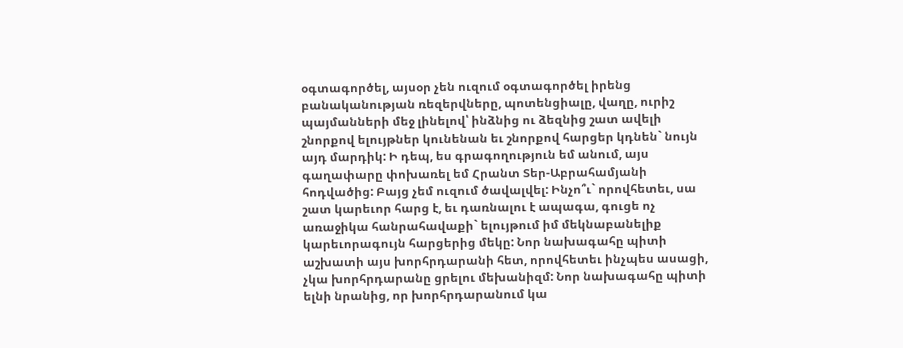օգտագործել, այսօր չեն ուզում օգտագործել իրենց բանականության ռեզերվները, պոտենցիալը, վաղը, ուրիշ պայմանների մեջ լինելով՝ ինձնից ու ձեզնից շատ ավելի շնորքով ելույթներ կունենան եւ շնորքով հարցեր կդնեն` նույն այդ մարդիկ: Ի դեպ, ես գրագողություն եմ անում, այս գաղափարը փոխառել եմ Հրանտ Տեր-Աբրահամյանի հոդվածից: Բայց չեմ ուզում ծավալվել: Ինչո՞ւ` որովհետեւ, սա շատ կարեւոր հարց է, եւ դառնալու է ապագա, գուցե ոչ առաջիկա հանրահավաքի` ելույթում իմ մեկնաբանելիք կարեւորագույն հարցերից մեկը: Նոր նախագահը պիտի աշխատի այս խորհրդարանի հետ, որովհետեւ ինչպես ասացի, չկա խորհրդարանը ցրելու մեխանիզմ: Նոր նախագահը պիտի ելնի նրանից, որ խորհրդարանում կա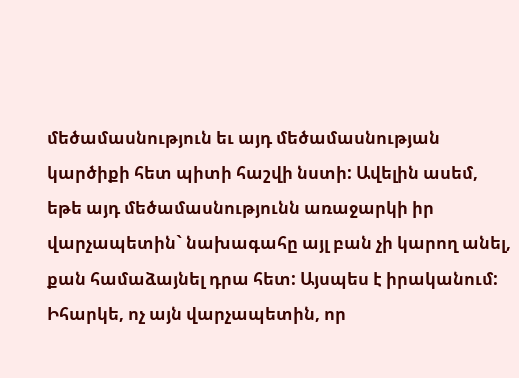մեծամասնություն եւ այդ մեծամասնության կարծիքի հետ պիտի հաշվի նստի: Ավելին ասեմ, եթե այդ մեծամասնությունն առաջարկի իր վարչապետին` նախագահը այլ բան չի կարող անել, քան համաձայնել դրա հետ: Այսպես է իրականում: Իհարկե, ոչ այն վարչապետին, որ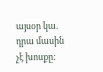այսօր կա. դրա մասին չէ խոսքը: